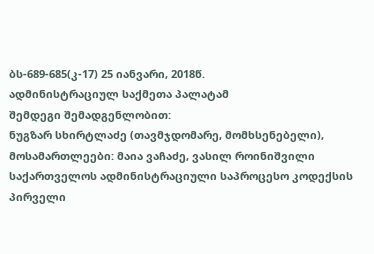ბს-689-685(კ-17) 25 იანვარი, 2018წ.
ადმინისტრაციულ საქმეთა პალატამ
შემდეგი შემადგენლობით:
ნუგზარ სხირტლაძე (თავმჯდომარე, მომხსენებელი),
მოსამართლეები: მაია ვაჩაძე, ვასილ როინიშვილი
საქართველოს ადმინისტრაციული საპროცესო კოდექსის პირველი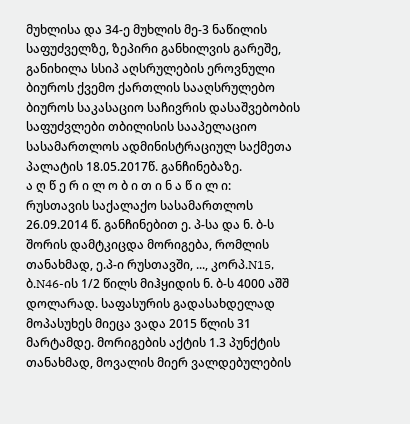მუხლისა და 34-ე მუხლის მე-3 ნაწილის საფუძველზე, ზეპირი განხილვის გარეშე, განიხილა სსიპ აღსრულების ეროვნული ბიუროს ქვემო ქართლის სააღსრულებო ბიუროს საკასაციო საჩივრის დასაშვებობის საფუძვლები თბილისის სააპელაციო სასამართლოს ადმინისტრაციულ საქმეთა პალატის 18.05.2017წ. განჩინებაზე.
ა ღ წ ე რ ი ლ ო ბ ი თ ი ნ ა წ ი ლ ი:
რუსთავის საქალაქო სასამართლოს 26.09.2014 წ. განჩინებით ე. პ-სა და ნ. ბ-ს შორის დამტკიცდა მორიგება, რომლის თანახმად, ე.პ-ი რუსთავში, ..., კორპ.N15, ბ.N46-ის 1/2 წილს მიჰყიდის ნ. ბ-ს 4000 აშშ დოლარად. საფასურის გადასახდელად მოპასუხეს მიეცა ვადა 2015 წლის 31 მარტამდე. მორიგების აქტის 1.3 პუნქტის თანახმად, მოვალის მიერ ვალდებულების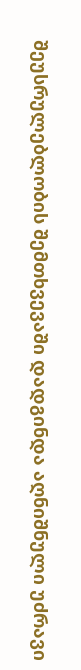შეუსრულებლობის შემთხვევაში დადგინდა აღნიშნული უძრავი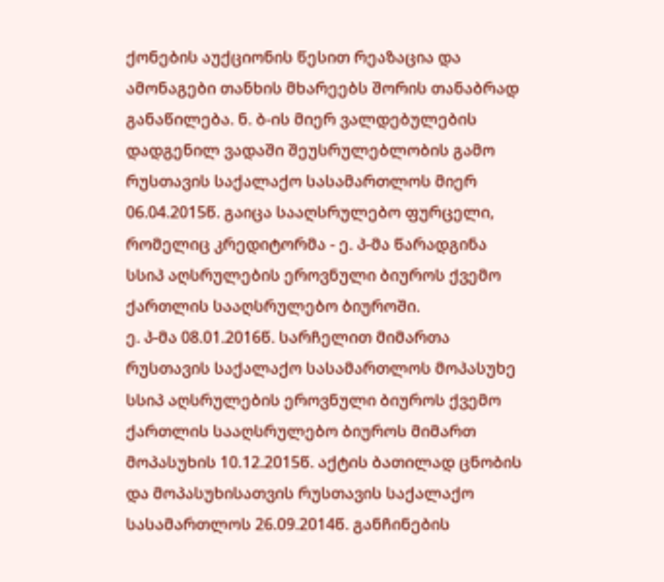ქონების აუქციონის წესით რეაზაცია და ამონაგები თანხის მხარეებს შორის თანაბრად განაწილება. ნ. ბ-ის მიერ ვალდებულების დადგენილ ვადაში შეუსრულებლობის გამო რუსთავის საქალაქო სასამართლოს მიერ 06.04.2015წ. გაიცა სააღსრულებო ფურცელი, რომელიც კრედიტორმა - ე. პ-მა წარადგინა სსიპ აღსრულების ეროვნული ბიუროს ქვემო ქართლის სააღსრულებო ბიუროში.
ე. პ-მა 08.01.2016წ. სარჩელით მიმართა რუსთავის საქალაქო სასამართლოს მოპასუხე სსიპ აღსრულების ეროვნული ბიუროს ქვემო ქართლის სააღსრულებო ბიუროს მიმართ მოპასუხის 10.12.2015წ. აქტის ბათილად ცნობის და მოპასუხისათვის რუსთავის საქალაქო სასამართლოს 26.09.2014წ. განჩინების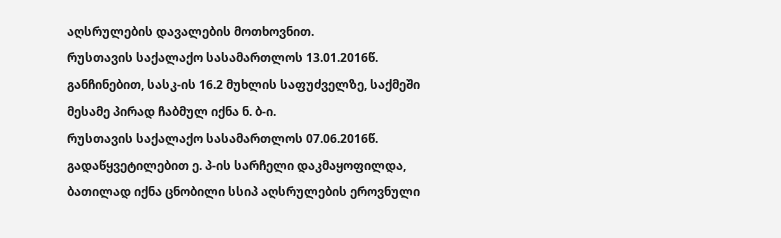აღსრულების დავალების მოთხოვნით.
რუსთავის საქალაქო სასამართლოს 13.01.2016წ. განჩინებით, სასკ-ის 16.2 მუხლის საფუძველზე, საქმეში მესამე პირად ჩაბმულ იქნა ნ. ბ-ი.
რუსთავის საქალაქო სასამართლოს 07.06.2016წ. გადაწყვეტილებით ე. პ-ის სარჩელი დაკმაყოფილდა, ბათილად იქნა ცნობილი სსიპ აღსრულების ეროვნული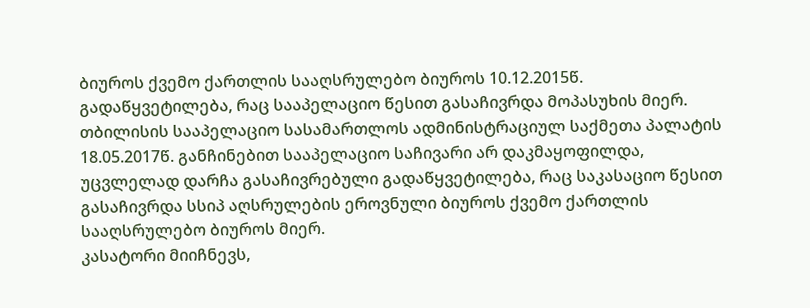ბიუროს ქვემო ქართლის სააღსრულებო ბიუროს 10.12.2015წ. გადაწყვეტილება, რაც სააპელაციო წესით გასაჩივრდა მოპასუხის მიერ.
თბილისის სააპელაციო სასამართლოს ადმინისტრაციულ საქმეთა პალატის 18.05.2017წ. განჩინებით სააპელაციო საჩივარი არ დაკმაყოფილდა, უცვლელად დარჩა გასაჩივრებული გადაწყვეტილება, რაც საკასაციო წესით გასაჩივრდა სსიპ აღსრულების ეროვნული ბიუროს ქვემო ქართლის სააღსრულებო ბიუროს მიერ.
კასატორი მიიჩნევს,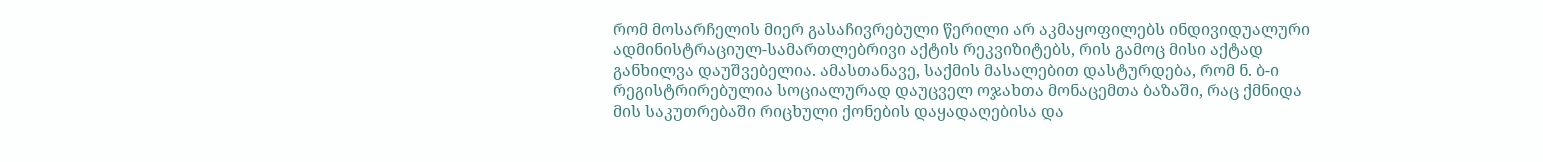რომ მოსარჩელის მიერ გასაჩივრებული წერილი არ აკმაყოფილებს ინდივიდუალური ადმინისტრაციულ-სამართლებრივი აქტის რეკვიზიტებს, რის გამოც მისი აქტად განხილვა დაუშვებელია. ამასთანავე, საქმის მასალებით დასტურდება, რომ ნ. ბ-ი რეგისტრირებულია სოციალურად დაუცველ ოჯახთა მონაცემთა ბაზაში, რაც ქმნიდა მის საკუთრებაში რიცხული ქონების დაყადაღებისა და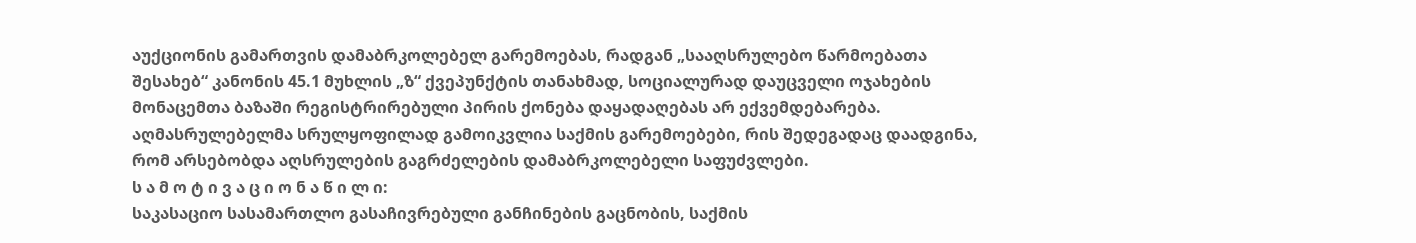აუქციონის გამართვის დამაბრკოლებელ გარემოებას, რადგან „სააღსრულებო წარმოებათა შესახებ“ კანონის 45.1 მუხლის „ზ“ ქვეპუნქტის თანახმად, სოციალურად დაუცველი ოჯახების მონაცემთა ბაზაში რეგისტრირებული პირის ქონება დაყადაღებას არ ექვემდებარება. აღმასრულებელმა სრულყოფილად გამოიკვლია საქმის გარემოებები, რის შედეგადაც დაადგინა, რომ არსებობდა აღსრულების გაგრძელების დამაბრკოლებელი საფუძვლები.
ს ა მ ო ტ ი ვ ა ც ი ო ნ ა წ ი ლ ი:
საკასაციო სასამართლო გასაჩივრებული განჩინების გაცნობის, საქმის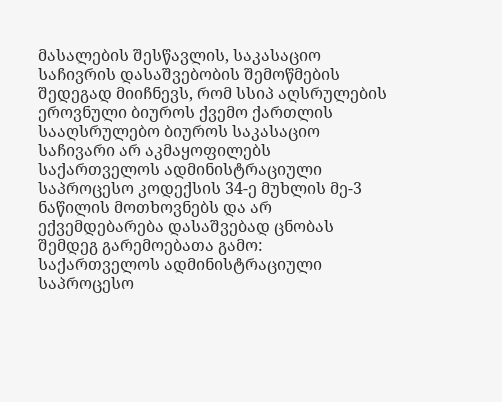მასალების შესწავლის, საკასაციო საჩივრის დასაშვებობის შემოწმების შედეგად მიიჩნევს, რომ სსიპ აღსრულების ეროვნული ბიუროს ქვემო ქართლის სააღსრულებო ბიუროს საკასაციო საჩივარი არ აკმაყოფილებს საქართველოს ადმინისტრაციული საპროცესო კოდექსის 34-ე მუხლის მე-3 ნაწილის მოთხოვნებს და არ ექვემდებარება დასაშვებად ცნობას შემდეგ გარემოებათა გამო:
საქართველოს ადმინისტრაციული საპროცესო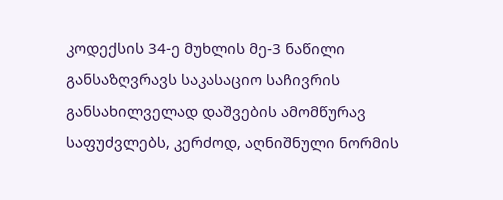კოდექსის 34-ე მუხლის მე-3 ნაწილი განსაზღვრავს საკასაციო საჩივრის განსახილველად დაშვების ამომწურავ საფუძვლებს, კერძოდ, აღნიშნული ნორმის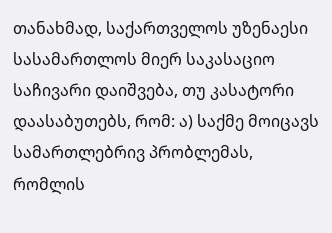თანახმად, საქართველოს უზენაესი სასამართლოს მიერ საკასაციო საჩივარი დაიშვება, თუ კასატორი დაასაბუთებს, რომ: ა) საქმე მოიცავს სამართლებრივ პრობლემას, რომლის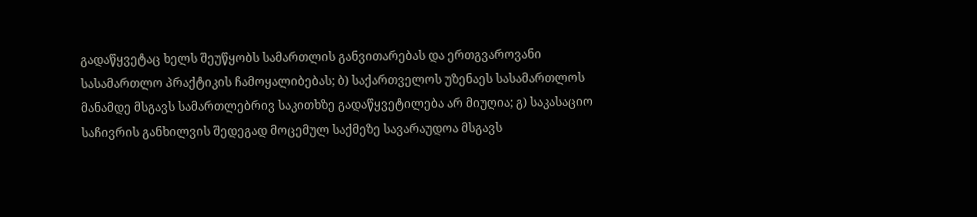გადაწყვეტაც ხელს შეუწყობს სამართლის განვითარებას და ერთგვაროვანი სასამართლო პრაქტიკის ჩამოყალიბებას; ბ) საქართველოს უზენაეს სასამართლოს მანამდე მსგავს სამართლებრივ საკითხზე გადაწყვეტილება არ მიუღია; გ) საკასაციო საჩივრის განხილვის შედეგად მოცემულ საქმეზე სავარაუდოა მსგავს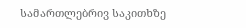სამართლებრივ საკითხზე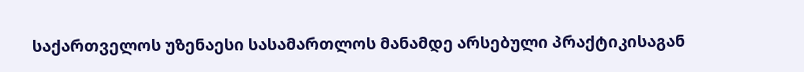საქართველოს უზენაესი სასამართლოს მანამდე არსებული პრაქტიკისაგან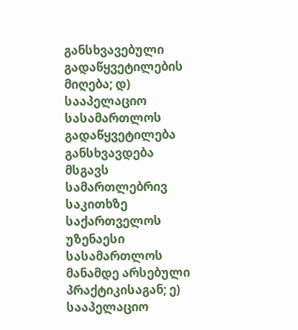განსხვავებული გადაწყვეტილების მიღება; დ) სააპელაციო სასამართლოს გადაწყვეტილება განსხვავდება მსგავს სამართლებრივ საკითხზე საქართველოს უზენაესი სასამართლოს მანამდე არსებული პრაქტიკისაგან; ე) სააპელაციო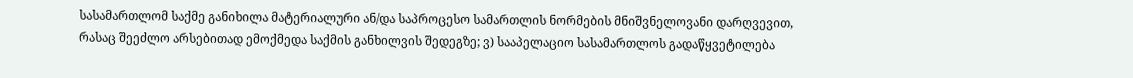სასამართლომ საქმე განიხილა მატერიალური ან/და საპროცესო სამართლის ნორმების მნიშვნელოვანი დარღვევით, რასაც შეეძლო არსებითად ემოქმედა საქმის განხილვის შედეგზე; ვ) სააპელაციო სასამართლოს გადაწყვეტილება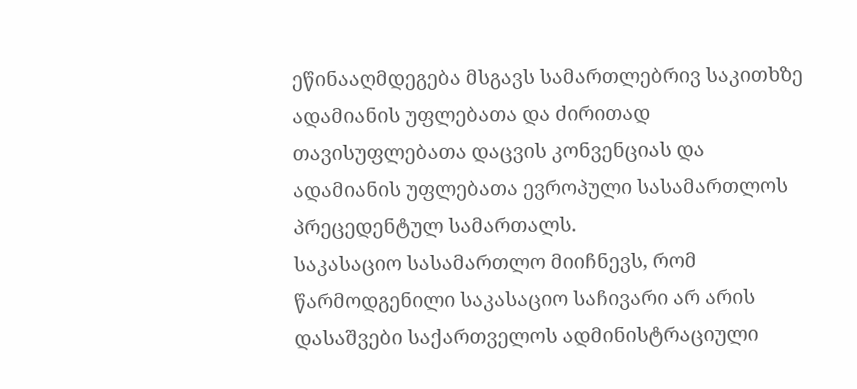ეწინააღმდეგება მსგავს სამართლებრივ საკითხზე ადამიანის უფლებათა და ძირითად თავისუფლებათა დაცვის კონვენციას და ადამიანის უფლებათა ევროპული სასამართლოს პრეცედენტულ სამართალს.
საკასაციო სასამართლო მიიჩნევს, რომ წარმოდგენილი საკასაციო საჩივარი არ არის დასაშვები საქართველოს ადმინისტრაციული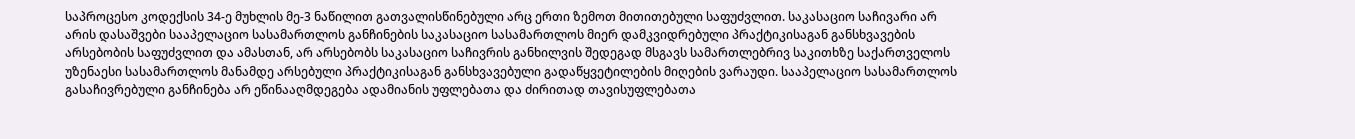საპროცესო კოდექსის 34-ე მუხლის მე-3 ნაწილით გათვალისწინებული არც ერთი ზემოთ მითითებული საფუძვლით. საკასაციო საჩივარი არ არის დასაშვები სააპელაციო სასამართლოს განჩინების საკასაციო სასამართლოს მიერ დამკვიდრებული პრაქტიკისაგან განსხვავების არსებობის საფუძვლით და ამასთან, არ არსებობს საკასაციო საჩივრის განხილვის შედეგად მსგავს სამართლებრივ საკითხზე საქართველოს უზენაესი სასამართლოს მანამდე არსებული პრაქტიკისაგან განსხვავებული გადაწყვეტილების მიღების ვარაუდი. სააპელაციო სასამართლოს გასაჩივრებული განჩინება არ ეწინააღმდეგება ადამიანის უფლებათა და ძირითად თავისუფლებათა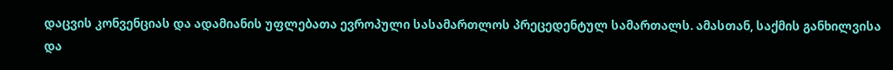დაცვის კონვენციას და ადამიანის უფლებათა ევროპული სასამართლოს პრეცედენტულ სამართალს. ამასთან, საქმის განხილვისა და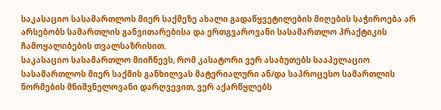საკასაციო სასამართლოს მიერ საქმეზე ახალი გადაწყვეტილების მიღების საჭიროება არ არსებობს სამართლის განვითარებისა და ერთგვაროვანი სასამართლო პრაქტიკის ჩამოყალიბების თვალსაზრისით.
საკასაციო სასამართლო მიიჩნევს, რომ კასატორი ვერ ასაბუთებს სააპელაციო სასამართლოს მიერ საქმის განხილვას მატერიალური ან/და საპროცესო სამართლის ნორმების მნიშვნელოვანი დარღვევით, ვერ აქარწყლებს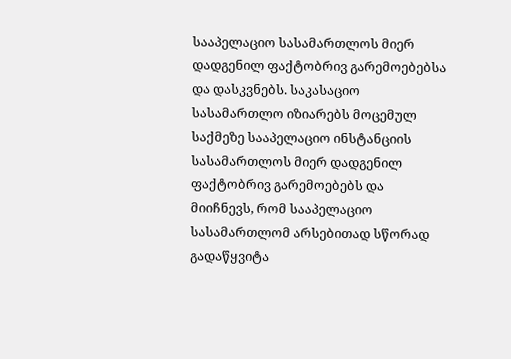სააპელაციო სასამართლოს მიერ დადგენილ ფაქტობრივ გარემოებებსა და დასკვნებს. საკასაციო სასამართლო იზიარებს მოცემულ საქმეზე სააპელაციო ინსტანციის სასამართლოს მიერ დადგენილ ფაქტობრივ გარემოებებს და მიიჩნევს, რომ სააპელაციო სასამართლომ არსებითად სწორად გადაწყვიტა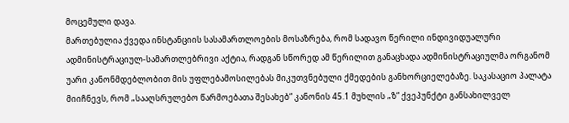მოცემული დავა.
მართებულია ქვედა ინსტანციის სასამართლოების მოსაზრება, რომ სადავო წერილი ინდივიდუალური ადმინისტრაციულ-სამართლებრივი აქტია, რადგან სწორედ ამ წერილით განაცხადა ადმინისტრაციულმა ორგანომ უარი კანონმდებლობით მის უფლებამოსილებას მიკუთვნებული ქმედების განხორციელებაზე. საკასაციო პალატა მიიჩნევს, რომ „სააღსრულებო წარმოებათა შესახებ“ კანონის 45.1 მუხლის „ზ“ ქვეპუნქტი განსახილველ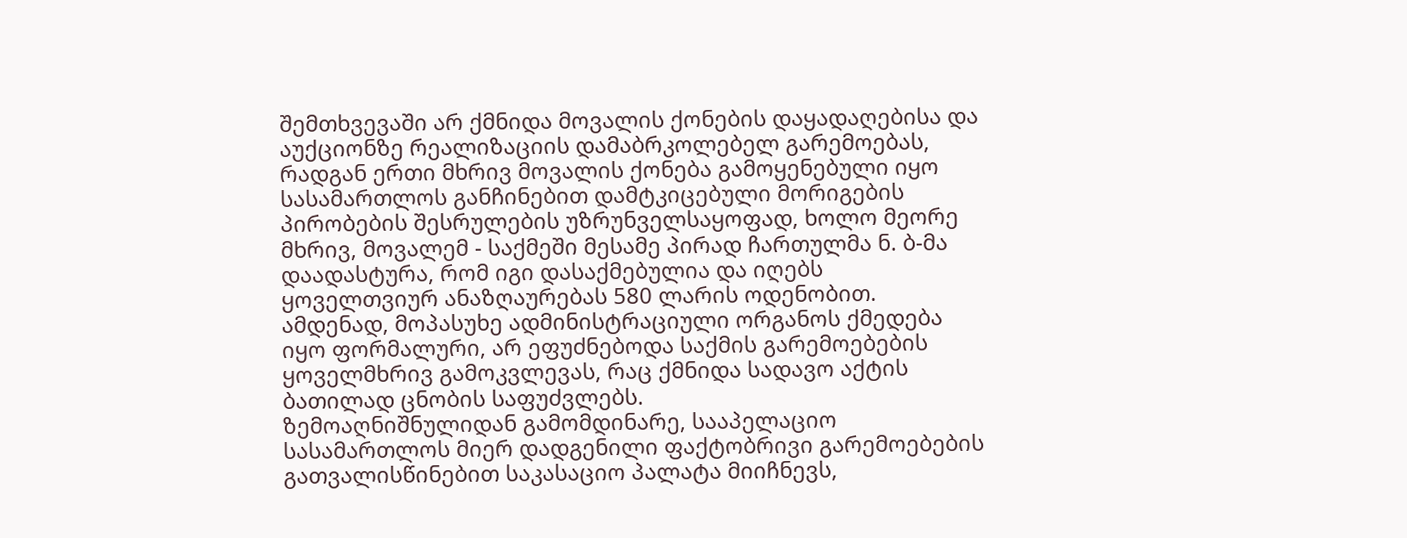შემთხვევაში არ ქმნიდა მოვალის ქონების დაყადაღებისა და აუქციონზე რეალიზაციის დამაბრკოლებელ გარემოებას, რადგან ერთი მხრივ მოვალის ქონება გამოყენებული იყო სასამართლოს განჩინებით დამტკიცებული მორიგების პირობების შესრულების უზრუნველსაყოფად, ხოლო მეორე მხრივ, მოვალემ - საქმეში მესამე პირად ჩართულმა ნ. ბ-მა დაადასტურა, რომ იგი დასაქმებულია და იღებს ყოველთვიურ ანაზღაურებას 580 ლარის ოდენობით. ამდენად, მოპასუხე ადმინისტრაციული ორგანოს ქმედება იყო ფორმალური, არ ეფუძნებოდა საქმის გარემოებების ყოველმხრივ გამოკვლევას, რაც ქმნიდა სადავო აქტის ბათილად ცნობის საფუძვლებს.
ზემოაღნიშნულიდან გამომდინარე, სააპელაციო სასამართლოს მიერ დადგენილი ფაქტობრივი გარემოებების გათვალისწინებით საკასაციო პალატა მიიჩნევს,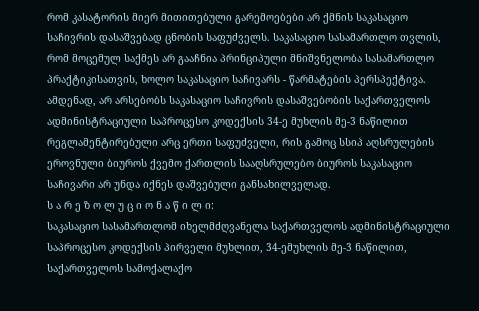რომ კასატორის მიერ მითითებული გარემოებები არ ქმნის საკასაციო საჩივრის დასაშვებად ცნობის საფუძველს. საკასაციო სასამართლო თვლის, რომ მოცემულ საქმეს არ გააჩნია პრინციპული მნიშვნელობა სასამართლო პრაქტიკისათვის, ხოლო საკასაციო საჩივარს - წარმატების პერსპექტივა. ამდენად, არ არსებობს საკასაციო საჩივრის დასაშვებობის საქართველოს ადმინისტრაციული საპროცესო კოდექსის 34-ე მუხლის მე-3 ნაწილით რეგლამენტირებული არც ერთი საფუძველი, რის გამოც სსიპ აღსრულების ეროვნული ბიუროს ქვემო ქართლის სააღსრულებო ბიუროს საკასაციო საჩივარი არ უნდა იქნეს დაშვებული განსახილველად.
ს ა რ ე ზ ო ლ უ ც ი ო ნ ა წ ი ლ ი:
საკასაციო სასამართლომ იხელმძღვანელა საქართველოს ადმინისტრაციული საპროცესო კოდექსის პირველი მუხლით, 34-ემუხლის მე-3 ნაწილით, საქართველოს სამოქალაქო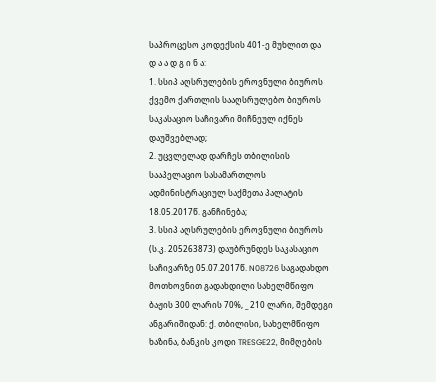საპროცესო კოდექსის 401-ე მუხლით და
დ ა ა დ გ ი ნ ა:
1. სსიპ აღსრულების ეროვნული ბიუროს ქვემო ქართლის სააღსრულებო ბიუროს საკასაციო საჩივარი მიჩნეულ იქნეს დაუშვებლად;
2. უცვლელად დარჩეს თბილისის სააპელაციო სასამართლოს ადმინისტრაციულ საქმეთა პალატის 18.05.2017წ. განჩინება;
3. სსიპ აღსრულების ეროვნული ბიუროს (ს.კ. 205263873) დაუბრუნდეს საკასაციო საჩივარზე 05.07.2017წ. N08726 საგადახდო მოთხოვნით გადახდილი სახელმწიფო ბაჟის 300 ლარის 70%, _ 210 ლარი, შემდეგი ანგარიშიდან: ქ. თბილისი, სახელმწიფო ხაზინა, ბანკის კოდი TRESGE22, მიმღების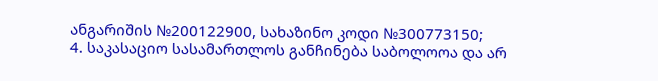ანგარიშის №200122900, სახაზინო კოდი №300773150;
4. საკასაციო სასამართლოს განჩინება საბოლოოა და არ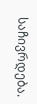საჩივრდება.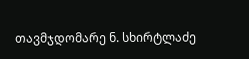თავმჯდომარე ნ. სხირტლაძე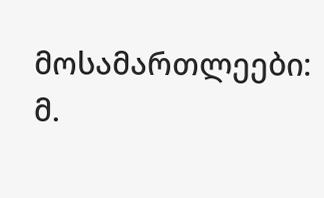მოსამართლეები: მ.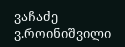ვაჩაძე
ვ.როინიშვილი